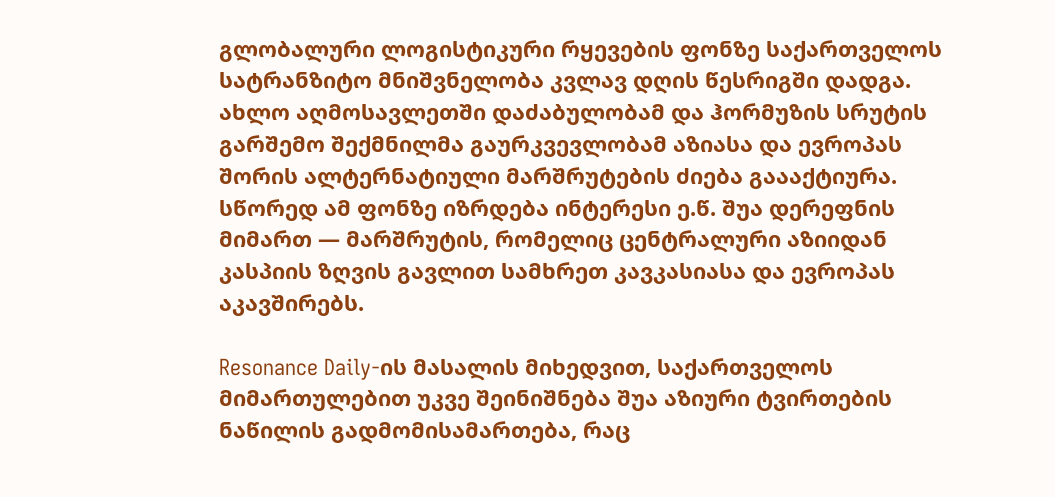გლობალური ლოგისტიკური რყევების ფონზე საქართველოს სატრანზიტო მნიშვნელობა კვლავ დღის წესრიგში დადგა. ახლო აღმოსავლეთში დაძაბულობამ და ჰორმუზის სრუტის გარშემო შექმნილმა გაურკვევლობამ აზიასა და ევროპას შორის ალტერნატიული მარშრუტების ძიება გაააქტიურა. სწორედ ამ ფონზე იზრდება ინტერესი ე.წ. შუა დერეფნის მიმართ — მარშრუტის, რომელიც ცენტრალური აზიიდან კასპიის ზღვის გავლით სამხრეთ კავკასიასა და ევროპას აკავშირებს.

Resonance Daily-ის მასალის მიხედვით, საქართველოს მიმართულებით უკვე შეინიშნება შუა აზიური ტვირთების ნაწილის გადმომისამართება, რაც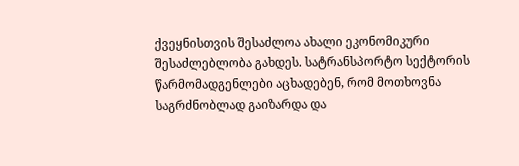ქვეყნისთვის შესაძლოა ახალი ეკონომიკური შესაძლებლობა გახდეს. სატრანსპორტო სექტორის წარმომადგენლები აცხადებენ, რომ მოთხოვნა საგრძნობლად გაიზარდა და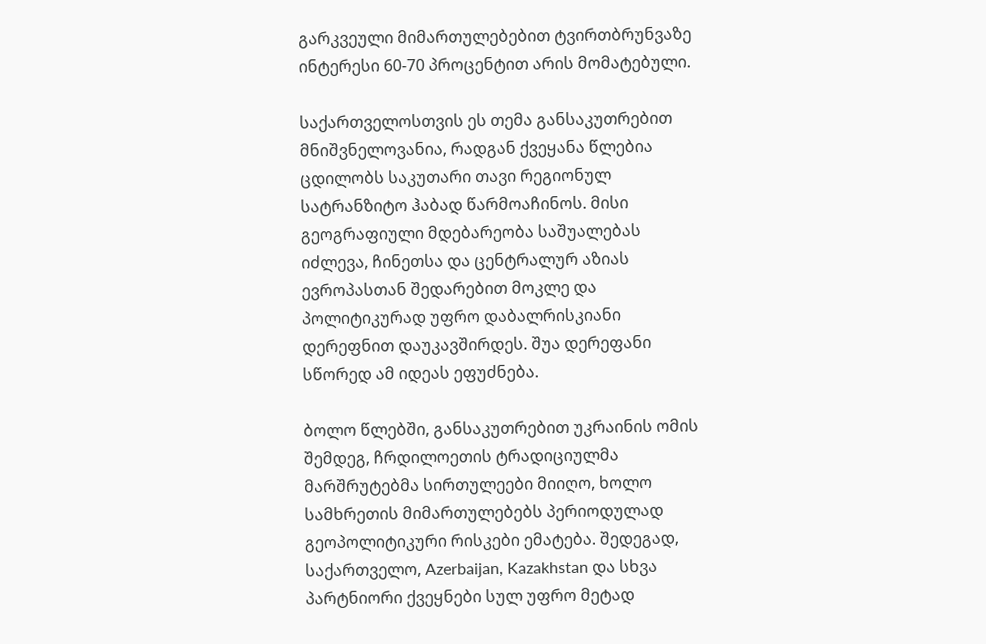გარკვეული მიმართულებებით ტვირთბრუნვაზე ინტერესი 60-70 პროცენტით არის მომატებული.

საქართველოსთვის ეს თემა განსაკუთრებით მნიშვნელოვანია, რადგან ქვეყანა წლებია ცდილობს საკუთარი თავი რეგიონულ სატრანზიტო ჰაბად წარმოაჩინოს. მისი გეოგრაფიული მდებარეობა საშუალებას იძლევა, ჩინეთსა და ცენტრალურ აზიას ევროპასთან შედარებით მოკლე და პოლიტიკურად უფრო დაბალრისკიანი დერეფნით დაუკავშირდეს. შუა დერეფანი სწორედ ამ იდეას ეფუძნება.

ბოლო წლებში, განსაკუთრებით უკრაინის ომის შემდეგ, ჩრდილოეთის ტრადიციულმა მარშრუტებმა სირთულეები მიიღო, ხოლო სამხრეთის მიმართულებებს პერიოდულად გეოპოლიტიკური რისკები ემატება. შედეგად, საქართველო, Azerbaijan, Kazakhstan და სხვა პარტნიორი ქვეყნები სულ უფრო მეტად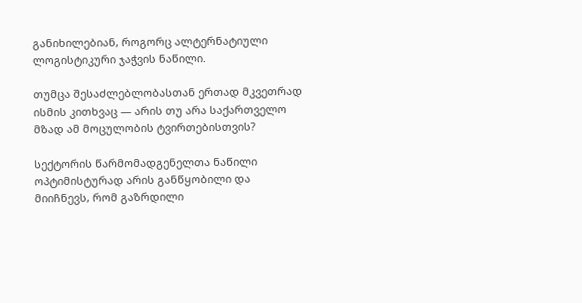განიხილებიან, როგორც ალტერნატიული ლოგისტიკური ჯაჭვის ნაწილი.

თუმცა შესაძლებლობასთან ერთად მკვეთრად ისმის კითხვაც — არის თუ არა საქართველო მზად ამ მოცულობის ტვირთებისთვის?

სექტორის წარმომადგენელთა ნაწილი ოპტიმისტურად არის განწყობილი და მიიჩნევს, რომ გაზრდილი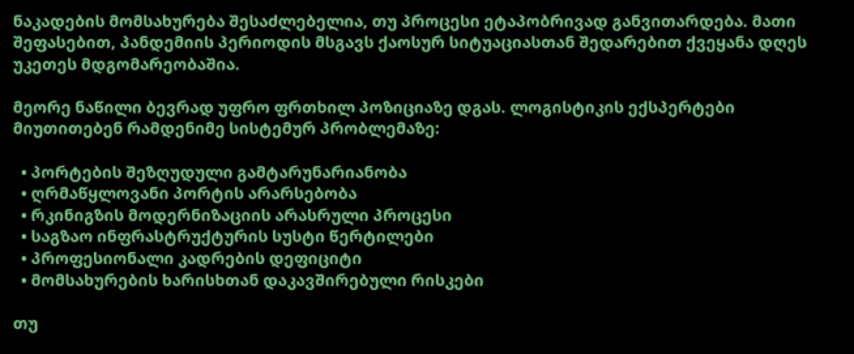ნაკადების მომსახურება შესაძლებელია, თუ პროცესი ეტაპობრივად განვითარდება. მათი შეფასებით, პანდემიის პერიოდის მსგავს ქაოსურ სიტუაციასთან შედარებით ქვეყანა დღეს უკეთეს მდგომარეობაშია.

მეორე ნაწილი ბევრად უფრო ფრთხილ პოზიციაზე დგას. ლოგისტიკის ექსპერტები მიუთითებენ რამდენიმე სისტემურ პრობლემაზე:

  • პორტების შეზღუდული გამტარუნარიანობა
  • ღრმაწყლოვანი პორტის არარსებობა
  • რკინიგზის მოდერნიზაციის არასრული პროცესი
  • საგზაო ინფრასტრუქტურის სუსტი წერტილები
  • პროფესიონალი კადრების დეფიციტი
  • მომსახურების ხარისხთან დაკავშირებული რისკები

თუ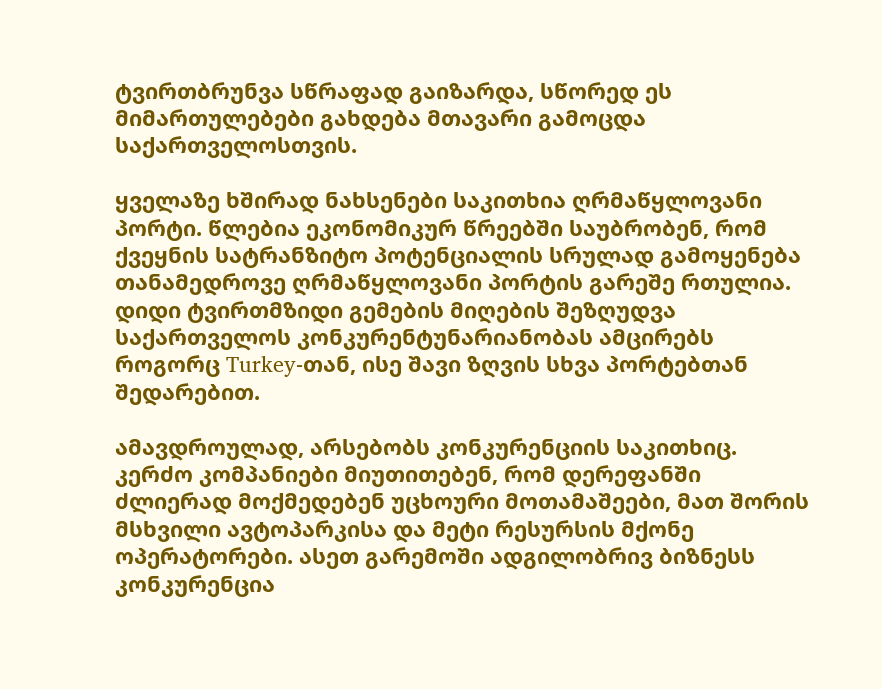ტვირთბრუნვა სწრაფად გაიზარდა, სწორედ ეს მიმართულებები გახდება მთავარი გამოცდა საქართველოსთვის.

ყველაზე ხშირად ნახსენები საკითხია ღრმაწყლოვანი პორტი. წლებია ეკონომიკურ წრეებში საუბრობენ, რომ ქვეყნის სატრანზიტო პოტენციალის სრულად გამოყენება თანამედროვე ღრმაწყლოვანი პორტის გარეშე რთულია. დიდი ტვირთმზიდი გემების მიღების შეზღუდვა საქართველოს კონკურენტუნარიანობას ამცირებს როგორც Turkey-თან, ისე შავი ზღვის სხვა პორტებთან შედარებით.

ამავდროულად, არსებობს კონკურენციის საკითხიც. კერძო კომპანიები მიუთითებენ, რომ დერეფანში ძლიერად მოქმედებენ უცხოური მოთამაშეები, მათ შორის მსხვილი ავტოპარკისა და მეტი რესურსის მქონე ოპერატორები. ასეთ გარემოში ადგილობრივ ბიზნესს კონკურენცია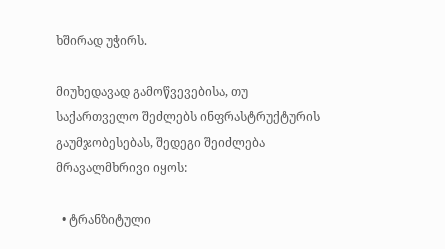ხშირად უჭირს.

მიუხედავად გამოწვევებისა, თუ საქართველო შეძლებს ინფრასტრუქტურის გაუმჯობესებას, შედეგი შეიძლება მრავალმხრივი იყოს:

  • ტრანზიტული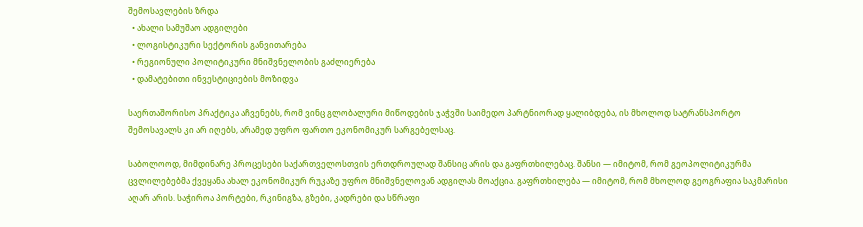შემოსავლების ზრდა
  • ახალი სამუშაო ადგილები
  • ლოგისტიკური სექტორის განვითარება
  • რეგიონული პოლიტიკური მნიშვნელობის გაძლიერება
  • დამატებითი ინვესტიციების მოზიდვა

საერთაშორისო პრაქტიკა აჩვენებს, რომ ვინც გლობალური მიწოდების ჯაჭვში საიმედო პარტნიორად ყალიბდება, ის მხოლოდ სატრანსპორტო შემოსავალს კი არ იღებს, არამედ უფრო ფართო ეკონომიკურ სარგებელსაც.

საბოლოოდ, მიმდინარე პროცესები საქართველოსთვის ერთდროულად შანსიც არის და გაფრთხილებაც. შანსი — იმიტომ, რომ გეოპოლიტიკურმა ცვლილებებმა ქვეყანა ახალ ეკონომიკურ რუკაზე უფრო მნიშვნელოვან ადგილას მოაქცია. გაფრთხილება — იმიტომ, რომ მხოლოდ გეოგრაფია საკმარისი აღარ არის. საჭიროა პორტები, რკინიგზა, გზები, კადრები და სწრაფი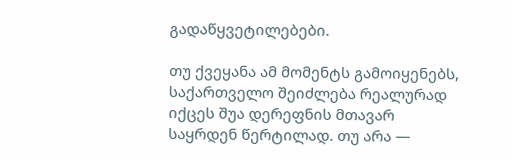გადაწყვეტილებები.

თუ ქვეყანა ამ მომენტს გამოიყენებს, საქართველო შეიძლება რეალურად იქცეს შუა დერეფნის მთავარ საყრდენ წერტილად. თუ არა —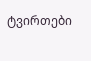ტვირთები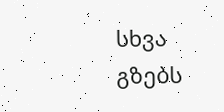სხვა გზებს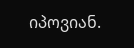იპოვიან.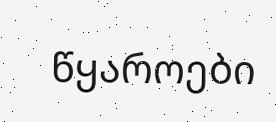წყაროები